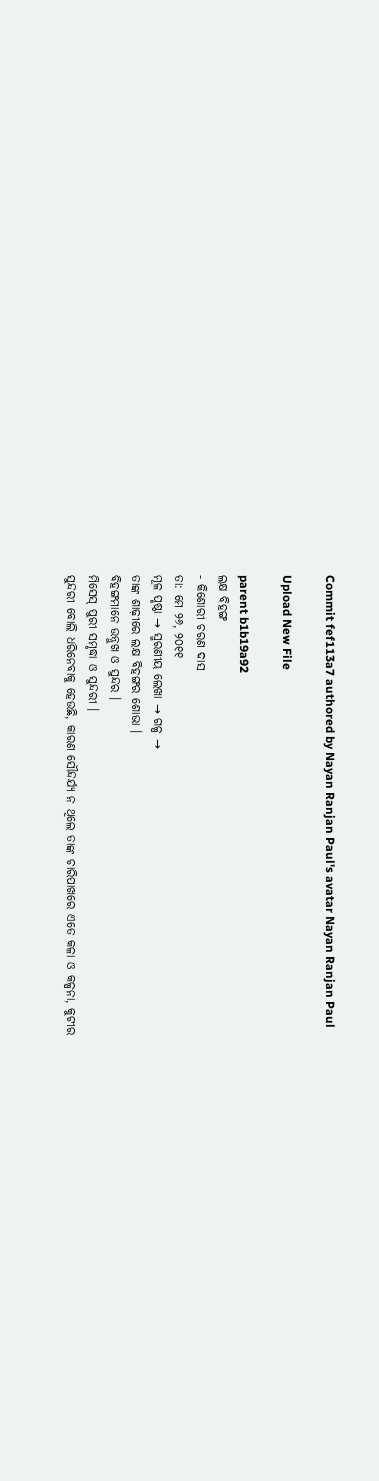Commit fef113a7 authored by Nayan Ranjan Paul's avatar Nayan Ranjan Paul

Upload New File

parent b1b19a92
ଲକ୍ଷ ବିହଙ୍ଗ
- କିଶୋରୀ ଚରଣ ଦାସ
ତା: ମେ ୨୬, ୨୦୧୧
ମୂଳ ପୃଷ୍ଠା → ସ୍ମରଣୀୟ ଲେଖା → ଗଳ୍ପ →
ତାଙ୍କ ଶାଢ଼ୀରେ ଲକ୍ଷ ବିହଙ୍ଗର ଶୋଭା ।
ବିହଙ୍ଗମାନେ ଉନ୍ନୁଖ ଓ ସୁନ୍ଦର ।
ମିସେସ୍‌ ପୁରୀ ସମୃଦ୍ଧା ଓ ସୁନ୍ଦରୀ ।
ସୁନ୍ଦରୀ ବୋଲି ଧରିନେବାକୁ ହେଉଛି, କାରଣ ସୌନ୍ଦର୍ଯ୍ୟ ନ ଥିଲେ ତାଙ୍କ ଚାରିପାଖରେ ଏତେ କଳା ଓ କଳ୍ପନା, କୁଟୀର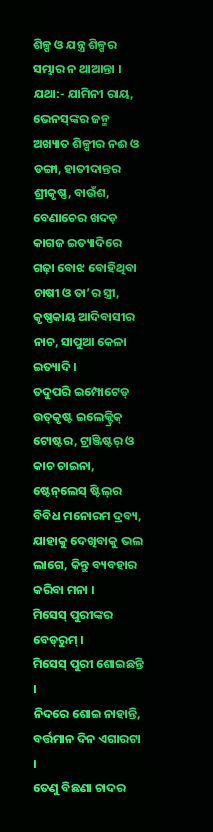ଶିଳ୍ପ ଓ ଯନ୍ତ୍ର ଶିଳ୍ପର ସମ୍ଭାର ନ ଥାଆନ୍ତା ।
ଯଥା:- ଯାମିନୀ ରାୟ, ଭେନସ୍‌ଙ୍କର ଜନ୍ମ ଅଖ୍ୟାତ ଶିଳ୍ପୀର ନଈ ଓ ଡଙ୍ଗା, ହାତୀଦାନ୍ତର ଶ୍ରୀକୃଷ୍ଣ, ବାଉଁଶ, ବେଣାଚେର ଖଦଡ଼ କାଗଜ ଇତ୍ୟାଦିରେ ଗଢ଼ା ବୋଝ ବୋହିଥିବା ଚାଷୀ ଓ ତା’ର ସ୍ତ୍ରୀ, କୃଷ୍ଣକାୟ ଆଦିବାସୀର ନାଚ, ସାପୁଆ କେଳା ଇତ୍ୟାଦି ।
ତଦୁପରି ଇମ୍ପୋଟେଡ୍‌ ଉତ୍‌କୃଷ୍ଟ ଇଲେକ୍ଟ୍ରିକ୍‌ ଟୋଷ୍ଟର, ଟ୍ରାଞ୍ଜିଷ୍ଟର୍‌ ଓ କାଚ ଚାଇନା, ଷ୍ଟେନ୍‌ଲେସ୍‌ ଷ୍ଟିଲ୍‌ର ବିବିଧ ମନୋରମ ଦ୍ରବ୍ୟ, ଯାହାକୁ ଦେଖିବାକୁ ଭଲ ଲାଗେ, କିନ୍ତୁ ବ୍ୟବହାର କରିବା ମନା ।
ମିସେସ୍‌ ପୁରୀଙ୍କର ବେଡ୍‌ରୁମ୍‌ ।
ମିସେସ୍‌ ପୁରୀ ଶୋଇଛନ୍ତି ।
ନିଦରେ ଶୋଇ ନାହାନ୍ତି, ବର୍ତ୍ତମାନ ଦିନ ଏଗାରଟା ।
ତେଣୁ ବିଛଣା ଚାଦର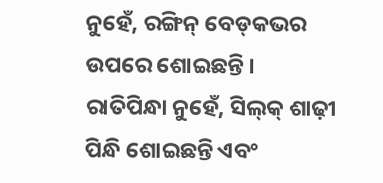ନୁହେଁ, ରଙ୍ଗିନ୍‌ ବେଡ୍‌କଭର ଉପରେ ଶୋଇଛନ୍ତି ।
ରାତିପିନ୍ଧା ନୁହେଁ, ସିଲ୍‌କ୍‌ ଶାଢ଼ୀ ପିନ୍ଧି ଶୋଇଛନ୍ତି ଏବଂ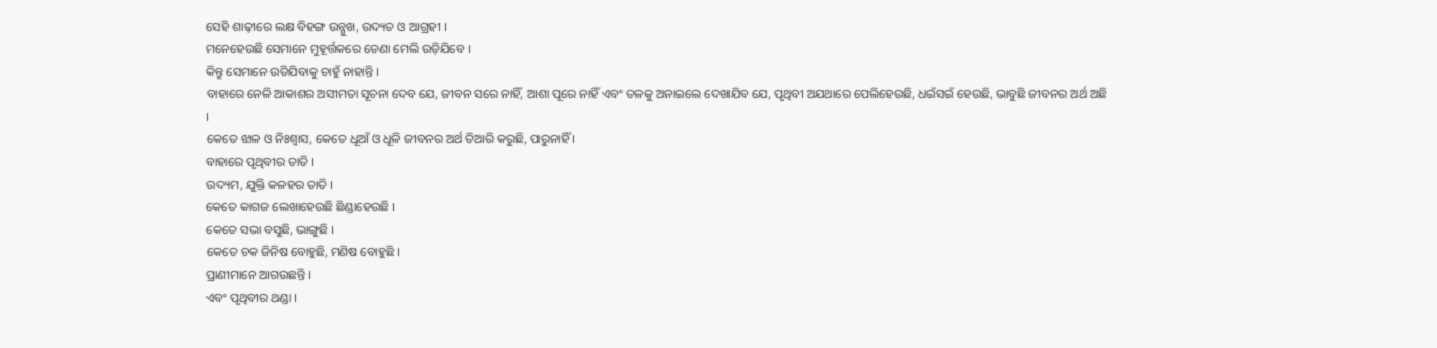ସେହି ଶାଢ଼ୀରେ ଲକ୍ଷ ବିହଙ୍ଗ ଉନ୍ନୁଖ, ଉଦ୍ୟତ ଓ ଆଗ୍ରହୀ ।
ମନେହେଉଛି ସେମାନେ ମୁହୂର୍ତ୍ତକରେ ଡେଣା ମେଲି ଉଡ଼ିଯିବେ ।
କିନ୍ତୁ ସେମାନେ ଉଡିଯିବାକୁ ଚାହୁଁ ନାହାନ୍ତି ।
ବାହାରେ ନେଳି ଆକାଶର ଅସୀମତା ସୂଚନା ଦେବ ଯେ, ଜୀବନ ସରେ ନାହିଁ, ଆଶା ପୂରେ ନାହିଁ ଏବଂ ତଳକୁ ଅନାଇଲେ ଦେଖାଯିବ ଯେ, ପୃଥିବୀ ଅଯଥାରେ ପେଲିହେଉଛି, ଧଇଁସଇଁ ହେଉଛି, ଭାବୁଛି ଜୀବନର ଅର୍ଥ ଅଛି ।
କେତେ ଝାଳ ଓ ନିଃଶ୍ବାସ, କେତେ ଧୂଆଁ ଓ ଧୂଳି ଜୀବନର ଅର୍ଥ ତିଆରି କରୁଛି, ପାରୁନାହିଁ ।
ବାହାରେ ପୃଥିବୀର ତାତି ।
ଉଦ୍ୟମ, ଯୁକ୍ତି କଳହର ତାତି ।
କେତେ କାଗଜ ଲେଖାହେଉଛି ଛିଣ୍ଡାହେଉଛି ।
କେତେ ସଭା ବସୁଛି, ଭାଙ୍ଗୁଛି ।
କେତେ ଚକ ଜିନିଷ ବୋହୁଛି, ମଣିଷ ବୋହୁଛି ।
ପ୍ରାଣୀମାନେ ଆଗଉଛନ୍ତି ।
ଏବଂ ପୃଥିବୀର ଥଣ୍ଡା ।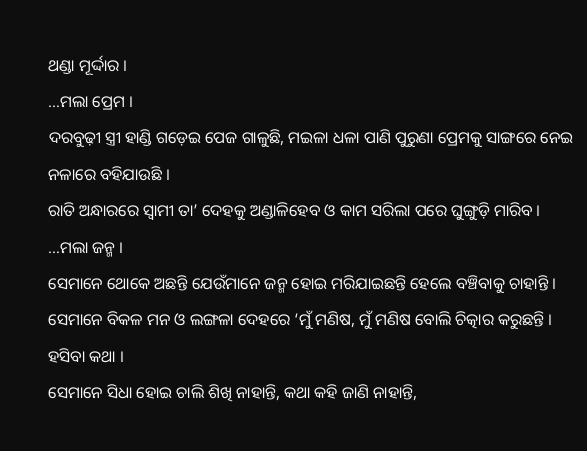ଥଣ୍ଡା ମୂର୍ଦ୍ଦାର ।
…ମଲା ପ୍ରେମ ।
ଦରବୁଢ଼ୀ ସ୍ତ୍ରୀ ହାଣ୍ଡି ଗଡ଼େଇ ପେଜ ଗାଳୁଛି, ମଇଳା ଧଳା ପାଣି ପୁରୁଣା ପ୍ରେମକୁ ସାଙ୍ଗରେ ନେଇ ନଳାରେ ବହିଯାଉଛି ।
ରାତି ଅନ୍ଧାରରେ ସ୍ବାମୀ ତା’ ଦେହକୁ ଅଣ୍ଡାଳିହେବ ଓ କାମ ସରିଲା ପରେ ଘୁଙ୍ଗୁଡ଼ି ମାରିବ ।
…ମଲା ଜନ୍ମ ।
ସେମାନେ ଥୋକେ ଅଛନ୍ତି ଯେଉଁମାନେ ଜନ୍ମ ହୋଇ ମରିଯାଇଛନ୍ତି ହେଲେ ବଞ୍ଚିବାକୁ ଚାହାନ୍ତି ।
ସେମାନେ ବିକଳ ମନ ଓ ଲଙ୍ଗଳା ଦେହରେ ‘ମୁଁ ମଣିଷ, ମୁଁ ମଣିଷ ବୋଲି ଚିତ୍କାର କରୁଛନ୍ତି ।
ହସିବା କଥା ।
ସେମାନେ ସିଧା ହୋଇ ଚାଲି ଶିଖି ନାହାନ୍ତି, କଥା କହି ଜାଣି ନାହାନ୍ତି,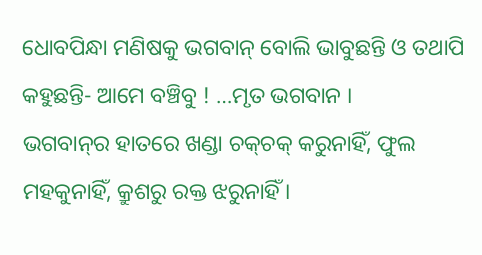ଧୋବପିନ୍ଧା ମଣିଷକୁ ଭଗବାନ୍‌ ବୋଲି ଭାବୁଛନ୍ତି ଓ ତଥାପି କହୁଛନ୍ତି- ଆମେ ବଞ୍ଚିବୁ ! …ମୃତ ଭଗବାନ ।
ଭଗବାନ୍‌ର ହାତରେ ଖଣ୍ଡା ଚକ୍‌ଚକ୍‌ କରୁନାହିଁ, ଫୁଲ ମହକୁନାହିଁ, କ୍ରୁଶରୁ ରକ୍ତ ଝରୁନାହିଁ ।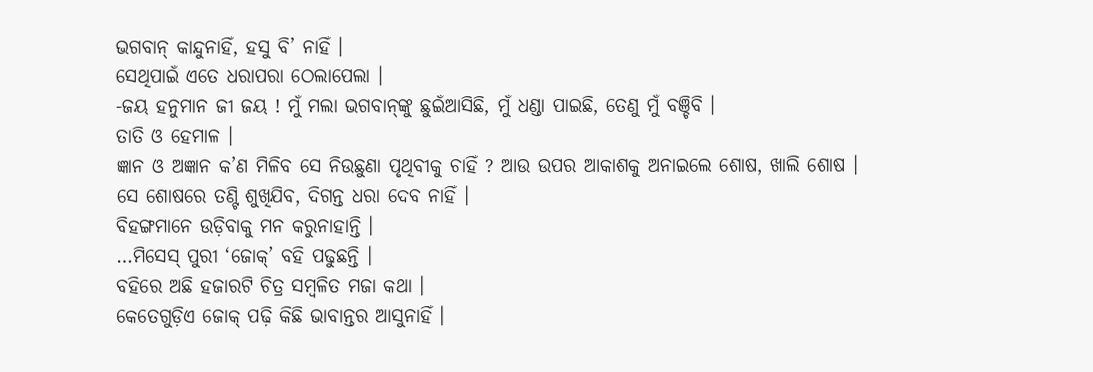ଭଗବାନ୍‌ କାନ୍ଦୁନାହିଁ, ହସୁ ବି’ ନାହିଁ ।
ସେଥିପାଇଁ ଏତେ ଧରାପରା ଠେଲାପେଲା ।
-ଜୟ ହନୁମାନ ଜୀ ଜୟ ! ମୁଁ ମଲା ଭଗବାନ୍‌ଙ୍କୁ ଛୁଇଁଆସିଛି, ମୁଁ ଧଣ୍ଡା ପାଇଛି, ତେଣୁ ମୁଁ ବଞ୍ଚିବି ।
ତାତି ଓ ହେମାଳ ।
ଜ୍ଞାନ ଓ ଅଜ୍ଞାନ କ’ଣ ମିଳିବ ସେ ନିଉଛୁଣା ପୃଥିବୀକୁ ଚାହିଁ ? ଆଉ ଉପର ଆକାଶକୁ ଅନାଇଲେ ଶୋଷ, ଖାଲି ଶୋଷ ।
ସେ ଶୋଷରେ ତଣ୍ଟି ଶୁଖିଯିବ, ଦିଗନ୍ତ ଧରା ଦେବ ନାହିଁ ।
ବିହଙ୍ଗମାନେ ଉଡ଼ିବାକୁ ମନ କରୁନାହାନ୍ତି ।
…ମିସେସ୍‌ ପୁରୀ ‘ଜୋକ୍‌’ ବହି ପଢୁଛନ୍ତି ।
ବହିରେ ଅଛି ହଜାରଟି ଚିତ୍ର ସମ୍ବଳିତ ମଜା କଥା ।
କେତେଗୁଡ଼ିଏ ଜୋକ୍‌ ପଢ଼ି କିଛି ଭାବାନ୍ତର ଆସୁନାହିଁ ।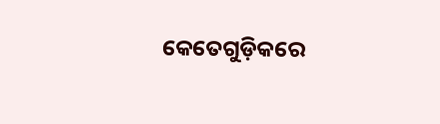କେତେଗୁଡ଼ିକରେ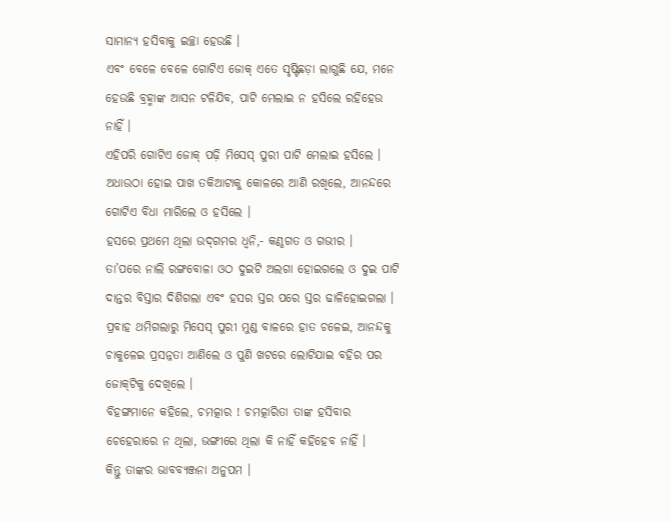ସାମାନ୍ୟ ହସିବାକୁ ଇଚ୍ଛା ହେଉଛି ।
ଏବଂ ବେଳେ ବେଳେ ଗୋଟିଏ ଜୋକ୍‌ ଏତେ ସୃଷ୍ଟିଛଡ଼ା ଲାଗୁଛି ଯେ, ମନେ ହେଉଛି ବ୍ରହ୍ମାଙ୍କ ଆସନ ଟଳିଯିବ, ପାଟି ମେଲାଇ ନ ହସିଲେ ରହିହେଉ ନାହିଁ ।
ଏହିପରି ଗୋଟିଏ ଜୋକ୍‌ ପଢ଼ି ମିସେସ୍‌ ପୁରୀ ପାଟି ମେଲାଇ ହସିଲେ ।
ଅଧାଉଠା ହୋଇ ପାଖ ତକିଆଟାକୁ କୋଳରେ ଆଣି ରଖିଲେ, ଆନନ୍ଦରେ ଗୋଟିଏ ବିଧା ମାରିଲେ ଓ ହସିଲେ ।
ହସରେ ପ୍ରଥମେ ଥିଲା ଉଦ୍‌ଗମର ଧ୍ବନି,- କଣ୍ଠଗତ ଓ ଗଭୀର ।
ତା’ପରେ ନାଲି ରଙ୍ଗବୋଳା ଓଠ ଦୁଇଟି ଅଲଗା ହୋଇଗଲେ ଓ ଦୁଇ ପାଟି ଦାନ୍ତର ବିସ୍ତାର ଦିଶିଗଲା ଏବଂ ହସର ସ୍ତର ପରେ ସ୍ତର ଢାଳିହୋଇଗଲା ।
ପ୍ରବାହ ଥମିଗଲାରୁ ମିସେସ୍‌ ପୁରୀ ମୁଣ୍ଡ ବାଳରେ ହାତ ଚଳେଇ, ଆନନ୍ଦକୁ ଚାକୁଳେଇ ପ୍ରସନ୍ନତା ଆଣିଲେ ଓ ପୁଣି ଖଟରେ ଲୋଟିଯାଇ ବହିର ପର ଜୋକ୍‌ଟିକୁ ଦେଖିଲେ ।
ବିହଙ୍ଗମାନେ କହିଲେ, ଚମତ୍କାର ! ଚମତ୍କାରିତା ତାଙ୍କ ହସିବାର ଚେହେରାରେ ନ ଥିଲା, ଭଙ୍ଗୀରେ ଥିଲା କି ନାହିଁ କହିହେବ ନାହିଁ ।
କିନ୍ତୁ ତାଙ୍କର ଭାବବ୍ୟଞ୍ଜନା ଅନୁପମ ।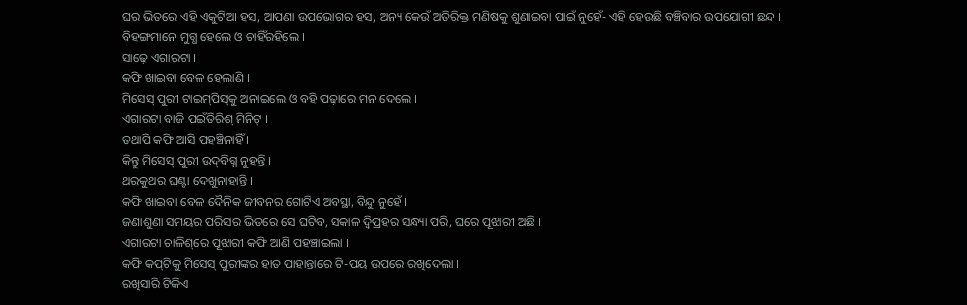ଘର ଭିତରେ ଏହି ଏକୁଟିଆ ହସ, ଆପଣା ଉପଭୋଗର ହସ, ଅନ୍ୟ କେଉଁ ଅତିରିକ୍ତ ମଣିଷକୁ ଶୁଣାଇବା ପାଇଁ ନୁହେଁ- ଏହି ହେଉଛି ବଞ୍ଚିବାର ଉପଯୋଗୀ ଛନ୍ଦ ।
ବିହଙ୍ଗମାନେ ମୁଗ୍ଧ ହେଲେ ଓ ଚାହିଁରହିଲେ ।
ସାଢ଼େ ଏଗାରଟା ।
କଫି ଖାଇବା ବେଳ ହେଲାଣି ।
ମିସେସ୍‌ ପୁରୀ ଟାଇମ୍‌ପିସ୍‌କୁ ଅନାଇଲେ ଓ ବହି ପଢ଼ାରେ ମନ ଦେଲେ ।
ଏଗାରଟା ବାଜି ପଇଁତିରିଶ୍‌ ମିନିଟ୍‌ ।
ତଥାପି କଫି ଆସି ପହଞ୍ଚିନାହିଁ ।
କିନ୍ତୁ ମିସେସ୍‌ ପୁରୀ ଉଦ୍‌ବିଗ୍ନ ନୁହନ୍ତି ।
ଥରକୁଥର ଘଣ୍ଟା ଦେଖୁନାହାନ୍ତି ।
କଫି ଖାଇବା ବେଳ ଦୈନିକ ଜୀବନର ଗୋଟିଏ ଅବସ୍ଥା, ବିନ୍ଦୁ ନୁହେଁ ।
ଜଣାଶୁଣା ସମୟର ପରିସର ଭିତରେ ସେ ଘଟିବ, ସକାଳ ଦ୍ବିପ୍ରହର ସନ୍ଧ୍ୟା ପରି, ଘରେ ପୂଝାରୀ ଅଛି ।
ଏଗାରଟା ଚାଳିଶ୍‌ରେ ପୂଝାରୀ କଫି ଆଣି ପହଞ୍ଚାଇଲା ।
କଫି କପ୍‌ଟିକୁ ମିସେସ୍‌ ପୁରୀଙ୍କର ହାତ ପାହାନ୍ତାରେ ଟି-ପୟ ଉପରେ ରଖିଦେଲା ।
ରଖିସାରି ଟିକିଏ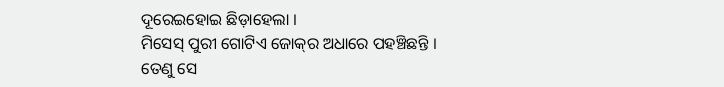ଦୂରେଇହୋଇ ଛିଡ଼ାହେଲା ।
ମିସେସ୍‌ ପୁରୀ ଗୋଟିଏ ଜୋକ୍‌ର ଅଧାରେ ପହଞ୍ଚିଛନ୍ତି ।
ତେଣୁ ସେ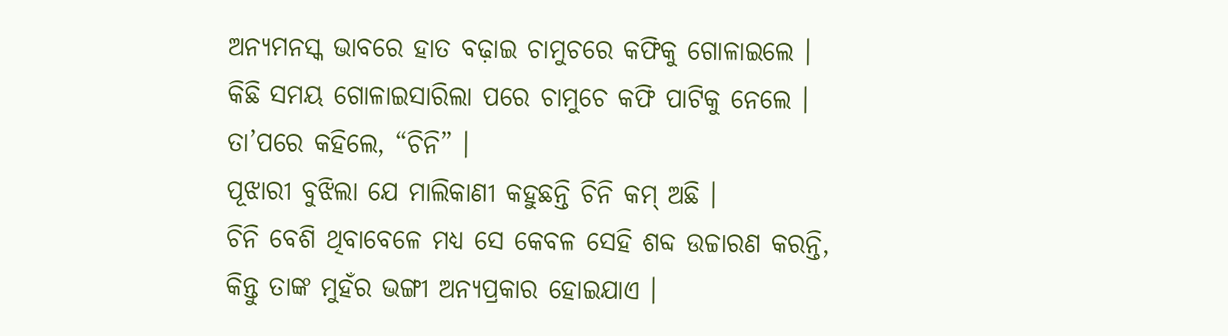ଅନ୍ୟମନସ୍କ ଭାବରେ ହାତ ବଢ଼ାଇ ଚାମୁଚରେ କଫିକୁ ଗୋଳାଇଲେ ।
କିଛି ସମୟ ଗୋଳାଇସାରିଲା ପରେ ଚାମୁଚେ କଫି ପାଟିକୁ ନେଲେ ।
ତା’ପରେ କହିଲେ, “ଚିନି” ।
ପୂଝାରୀ ବୁଝିଲା ଯେ ମାଲିକାଣୀ କହୁଛନ୍ତି ଚିନି କମ୍‌ ଅଛି ।
ଚିନି ବେଶି ଥିବାବେଳେ ମଧ୍ୟ ସେ କେବଳ ସେହି ଶବ୍ଦ ଉଚ୍ଚାରଣ କରନ୍ତି, କିନ୍ତୁ ତାଙ୍କ ମୁହଁର ଭଙ୍ଗୀ ଅନ୍ୟପ୍ରକାର ହୋଇଯାଏ ।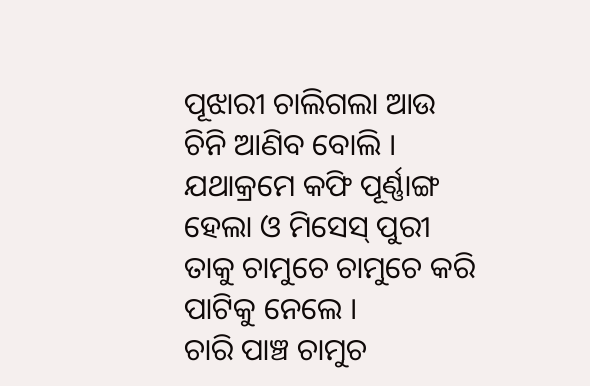ପୂଝାରୀ ଚାଲିଗଲା ଆଉ ଚିନି ଆଣିବ ବୋଲି ।
ଯଥାକ୍ରମେ କଫି ପୂର୍ଣ୍ଣାଙ୍ଗ ହେଲା ଓ ମିସେସ୍‌ ପୁରୀ ତାକୁ ଚାମୁଚେ ଚାମୁଚେ କରି ପାଟିକୁ ନେଲେ ।
ଚାରି ପାଞ୍ଚ ଚାମୁଚ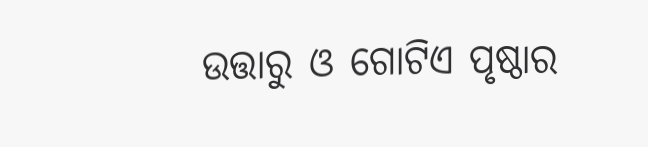ଉତ୍ତାରୁ ଓ ଗୋଟିଏ ପୃଷ୍ଠାର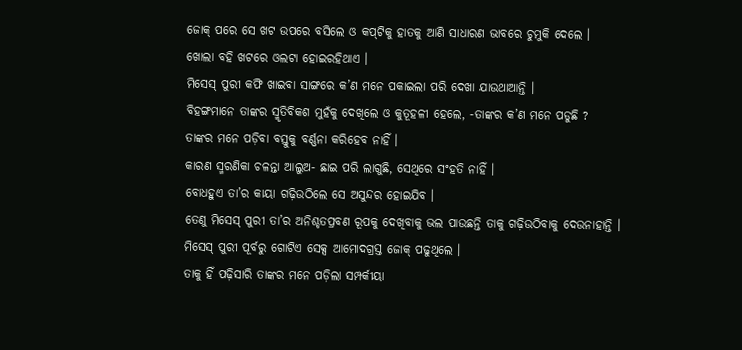ଜୋକ୍‌ ପରେ ସେ ଖଟ ଉପରେ ବସିଲେ ଓ କପ୍‌ଟିକୁ ହାତକୁ ଆଣି ସାଧାରଣ ଭାବରେ ଚୁମୁକି ଦେଲେ ।
ଖୋଲା ବହି ଖଟରେ ଓଲଟା ହୋଇରହିଥାଏ ।
ମିସେସ୍‌ ପୁରୀ କଫି ଖାଇବା ସାଙ୍ଗରେ କ’ଣ ମନେ ପକାଇଲା ପରି ଦେଖା ଯାଉଥାଆନ୍ତି ।
ବିହଙ୍ଗମାନେ ତାଙ୍କର ସ୍ମୃତିବିକଶ ମୁହଁକୁ ଦେଖିଲେ ଓ କୁତୂହଳୀ ହେଲେ, -ତାଙ୍କର କ’ଣ ମନେ ପଡୁଛି ?
ତାଙ୍କର ମନେ ପଡ଼ିବା ବସ୍ତୁକୁ ବର୍ଣ୍ଣନା କରିହେବ ନାହିଁ ।
କାରଣ ସ୍ମରଣିକା ଚଳନ୍ତା ଆଲୁଅ- ଛାଇ ପରି ଲାଗୁଛି, ସେଥିରେ ସଂହତି ନାହିଁ ।
ବୋଧହୁଏ ତା’ର କାୟା ଗଢ଼ିଉଠିଲେ ସେ ଅସୁନ୍ଦର ହୋଇଯିବ ।
ତେଣୁ ମିସେସ୍‌ ପୁରୀ ତା’ର ଅନିଶ୍ଚତପ୍ରବଣ ରୂପକୁ ଦେଖିବାକୁ ଭଲ ପାଉଛନ୍ତି ତାକୁ ଗଢ଼ିଉଠିବାକୁ ଦେଉନାହାନ୍ତି ।
ମିସେସ୍‌ ପୁରୀ ପୂର୍ବରୁ ଗୋଟିଏ ସେକ୍ସ ଆମୋଦଗ୍ରସ୍ତ ଜୋକ୍‌ ପଢୁଥିଲେ ।
ତାକୁ ହିଁ ପଢ଼ିସାରି ତାଙ୍କର ମନେ ପଡ଼ିଲା ସମ୍ପର୍କୀୟା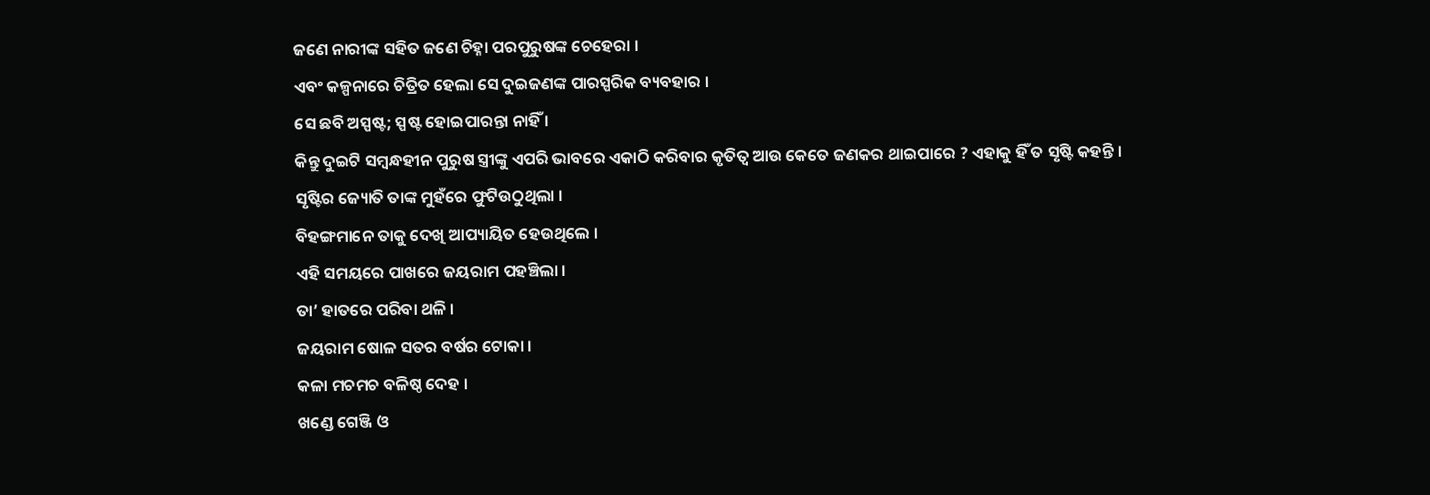ଜଣେ ନାରୀଙ୍କ ସହିତ ଜଣେ ଚିହ୍ନା ପରପୁରୁଷଙ୍କ ଚେହେରା ।
ଏବଂ କଳ୍ପନାରେ ଚିତ୍ରିତ ହେଲା ସେ ଦୁଇଜଣଙ୍କ ପାରସ୍ପରିକ ବ୍ୟବହାର ।
ସେ ଛବି ଅସ୍ପଷ୍ଟ; ସ୍ପଷ୍ଟ ହୋଇପାରନ୍ତା ନାହିଁ ।
କିନ୍ତୁ ଦୁଇଟି ସମ୍ବନ୍ଧହୀନ ପୁରୁଷ ସ୍ତ୍ରୀଙ୍କୁ ଏପରି ଭାବରେ ଏକାଠି କରିବାର କୃତିତ୍ବ ଆଉ କେତେ ଜଣକର ଥାଇପାରେ ? ଏହାକୁ ହିଁ ତ ସୃଷ୍ଟି କହନ୍ତି ।
ସୃଷ୍ଟିର ଜ୍ୟୋତି ତାଙ୍କ ମୁହଁରେ ଫୁଟିଉଠୁଥିଲା ।
ବିହଙ୍ଗମାନେ ତାକୁ ଦେଖି ଆପ୍ୟାୟିତ ହେଉଥିଲେ ।
ଏହି ସମୟରେ ପାଖରେ ଜୟରାମ ପହଞ୍ଚିଲା ।
ତା’ ହାତରେ ପରିବା ଥଳି ।
ଜୟରାମ ଷୋଳ ସତର ବର୍ଷର ଟୋକା ।
କଳା ମଚମଚ ବଳିଷ୍ଠ ଦେହ ।
ଖଣ୍ଡେ ଗେଞ୍ଜି ଓ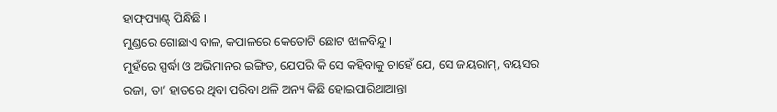ହାଫ୍‌ପ୍ୟାଣ୍ଟ୍‌ ପିନ୍ଧିଛି ।
ମୁଣ୍ଡରେ ଗୋଛାଏ ବାଳ, କପାଳରେ କେତୋଟି ଛୋଟ ଝାଳବିନ୍ଦୁ ।
ମୁହଁରେ ସ୍ପର୍ଦ୍ଧା ଓ ଅଭିମାନର ଇଙ୍ଗିତ, ଯେପରି କି ସେ କହିବାକୁ ଚାହେଁ ଯେ, ସେ ଜୟରାମ୍‌, ବୟସର ରଜା, ତା’ ହାତରେ ଥିବା ପରିବା ଥଳି ଅନ୍ୟ କିଛି ହୋଇପାରିଥାଆନ୍ତା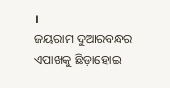।
ଜୟରାମ ଦୁଆରବନ୍ଧର ଏପାଖକୁ ଛିଡ଼ାହୋଇ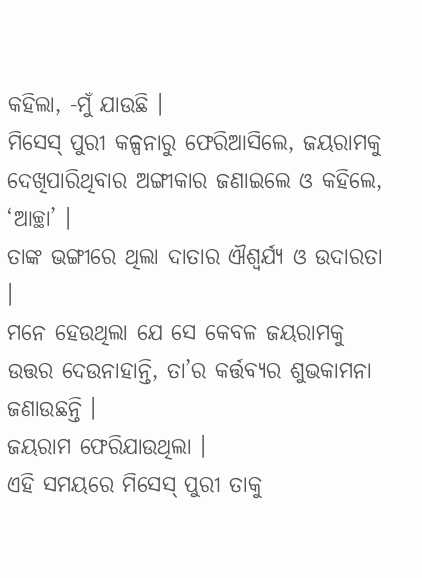କହିଲା, -ମୁଁ ଯାଉଛି ।
ମିସେସ୍‌ ପୁରୀ କଳ୍ପନାରୁ ଫେରିଆସିଲେ, ଜୟରାମକୁ ଦେଖିପାରିଥିବାର ଅଙ୍ଗୀକାର ଜଣାଇଲେ ଓ କହିଲେ, ‘ଆଚ୍ଛା’ ।
ତାଙ୍କ ଭଙ୍ଗୀରେ ଥିଲା ଦାତାର ଐଶ୍ବର୍ଯ୍ୟ ଓ ଉଦାରତା ।
ମନେ ହେଉଥିଲା ଯେ ସେ କେବଳ ଜୟରାମକୁ ଉତ୍ତର ଦେଉନାହାନ୍ତି, ତା’ର କର୍ତ୍ତବ୍ୟର ଶୁଭକାମନା ଜଣାଉଛନ୍ତି ।
ଜୟରାମ ଫେରିଯାଉଥିଲା ।
ଏହି ସମୟରେ ମିସେସ୍‌ ପୁରୀ ତାକୁ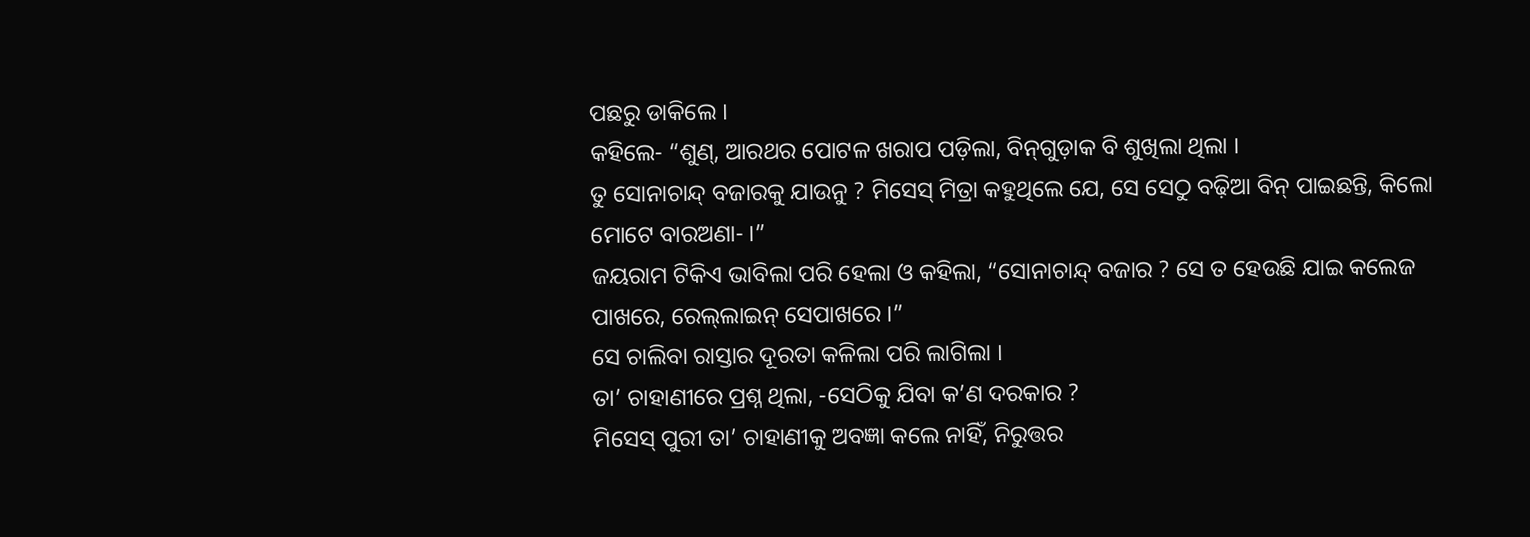ପଛରୁ ଡାକିଲେ ।
କହିଲେ- “ଶୁଣ୍‌, ଆରଥର ପୋଟଳ ଖରାପ ପଡ଼ିଲା, ବିନ୍‌ଗୁଡ଼ାକ ବି ଶୁଖିଲା ଥିଲା ।
ତୁ ସୋନାଚାନ୍ଦ୍‌ ବଜାରକୁ ଯାଉନୁ ? ମିସେସ୍‌ ମିତ୍ରା କହୁଥିଲେ ଯେ, ସେ ସେଠୁ ବଢ଼ିଆ ବିନ୍‌ ପାଇଛନ୍ତି, କିଲୋ ମୋଟେ ବାରଅଣା- ।”
ଜୟରାମ ଟିକିଏ ଭାବିଲା ପରି ହେଲା ଓ କହିଲା, “ସୋନାଚାନ୍ଦ୍‌ ବଜାର ? ସେ ତ ହେଉଛି ଯାଇ କଲେଜ ପାଖରେ, ରେଲ୍‌ଲାଇନ୍‌ ସେପାଖରେ ।”
ସେ ଚାଲିବା ରାସ୍ତାର ଦୂରତା କଳିଲା ପରି ଲାଗିଲା ।
ତା’ ଚାହାଣୀରେ ପ୍ରଶ୍ନ ଥିଲା, -ସେଠିକୁ ଯିବା କ’ଣ ଦରକାର ?
ମିସେସ୍‌ ପୁରୀ ତା’ ଚାହାଣୀକୁ ଅବଜ୍ଞା କଲେ ନାହିଁ, ନିରୁତ୍ତର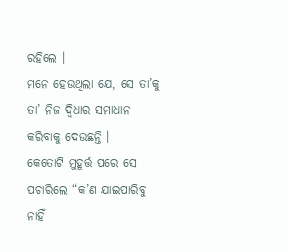ରହିଲେ ।
ମନେ ହେଉଥିଲା ଯେ, ସେ ତା’କୁ ତା’ ନିଜ ଦ୍ବିଧାର ସମାଧାନ କରିବାକୁ ଦେଉଛନ୍ତି ।
କେତୋଟି ମୁହୂର୍ତ୍ତ ପରେ ସେ ପଚାରିଲେ “କ’ଣ ଯାଇପାରିବୁ ନାହିଁ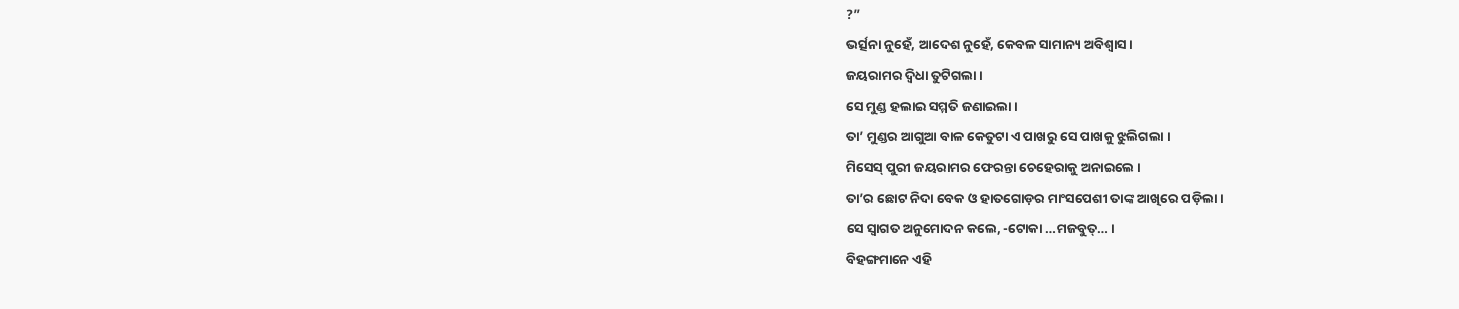?”
ଭର୍ତ୍ସନା ନୁହେଁ, ଆଦେଶ ନୁହେଁ, କେବଳ ସାମାନ୍ୟ ଅବିଶ୍ବାସ ।
ଜୟରାମର ଦ୍ବିଧା ତୁଟିଗଲା ।
ସେ ମୁଣ୍ଡ ହଲାଇ ସମ୍ମତି ଜଣାଇଲା ।
ତା’ ମୁଣ୍ଡର ଆଗୁଆ ବାଳ କେତୁଟା ଏ ପାଖରୁ ସେ ପାଖକୁ ଝୁଲିଗଲା ।
ମିସେସ୍‌ ପୁରୀ ଜୟରାମର ଫେରନ୍ତା ଚେହେରାକୁ ଅନାଇଲେ ।
ତା’ର ଛୋଟ ନିଦା ବେକ ଓ ହାତଗୋଡ଼ର ମାଂସପେଶୀ ତାଙ୍କ ଆଖିରେ ପଡ଼ିଲା ।
ସେ ସ୍ବାଗତ ଅନୁମୋଦନ କଲେ, -ଟୋକା …ମଜବୁତ୍‌… ।
ବିହଙ୍ଗମାନେ ଏହି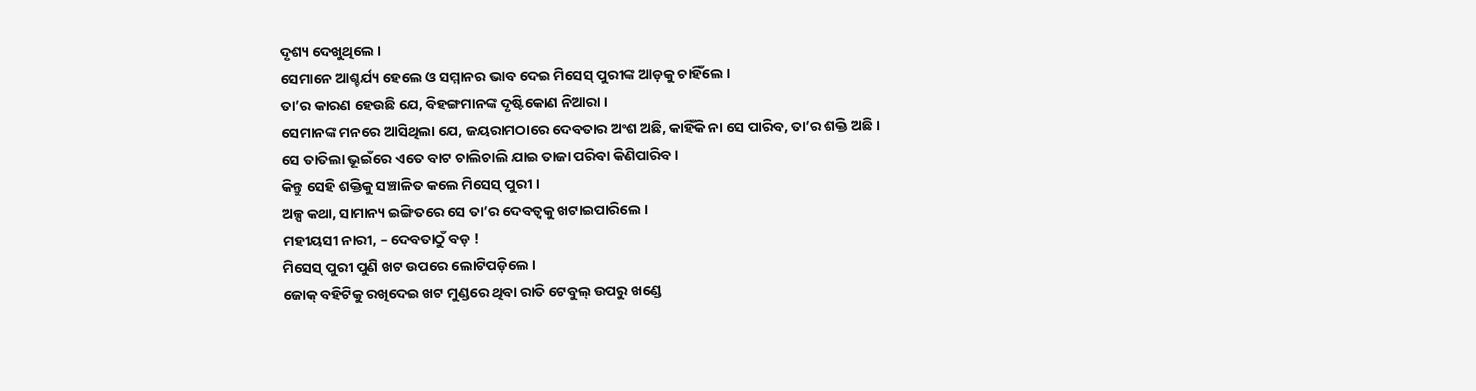ଦୃଶ୍ୟ ଦେଖୁଥିଲେ ।
ସେମାନେ ଆଶ୍ଚର୍ଯ୍ୟ ହେଲେ ଓ ସମ୍ମାନର ଭାବ ଦେଇ ମିସେସ୍‌ ପୁରୀଙ୍କ ଆଡ଼କୁ ଚାହିଁଲେ ।
ତା’ର କାରଣ ହେଉଛି ଯେ, ବିହଙ୍ଗମାନଙ୍କ ଦୃଷ୍ଟିକୋଣ ନିଆରା ।
ସେମାନଙ୍କ ମନରେ ଆସିଥିଲା ଯେ, ଜୟରାମଠାରେ ଦେବତାର ଅଂଶ ଅଛି, କାହିଁକି ନା ସେ ପାରିବ, ତା’ର ଶକ୍ତି ଅଛି ।
ସେ ତାତିଲା ଭୂଇଁରେ ଏତେ ବାଟ ଚାଲିଚାଲି ଯାଇ ତାଜା ପରିବା କିଣିପାରିବ ।
କିନ୍ତୁ ସେହି ଶକ୍ତିକୁ ସଞ୍ଚାଳିତ କଲେ ମିସେସ୍‌ ପୁରୀ ।
ଅଳ୍ପ କଥା, ସାମାନ୍ୟ ଇଙ୍ଗିତରେ ସେ ତା’ର ଦେବତ୍ବକୁ ଖଟାଇପାରିଲେ ।
ମହୀୟସୀ ନାରୀ, – ଦେବତାଠୁଁ ବଡ଼ !
ମିସେସ୍‌ ପୁରୀ ପୁଣି ଖଟ ଉପରେ ଲୋଟିପଡ଼ିଲେ ।
ଜୋକ୍‌ ବହିଟିକୁ ରଖିଦେଇ ଖଟ ମୁଣ୍ଡରେ ଥିବା ରାତି ଟେବୁଲ୍‌ ଉପରୁ ଖଣ୍ଡେ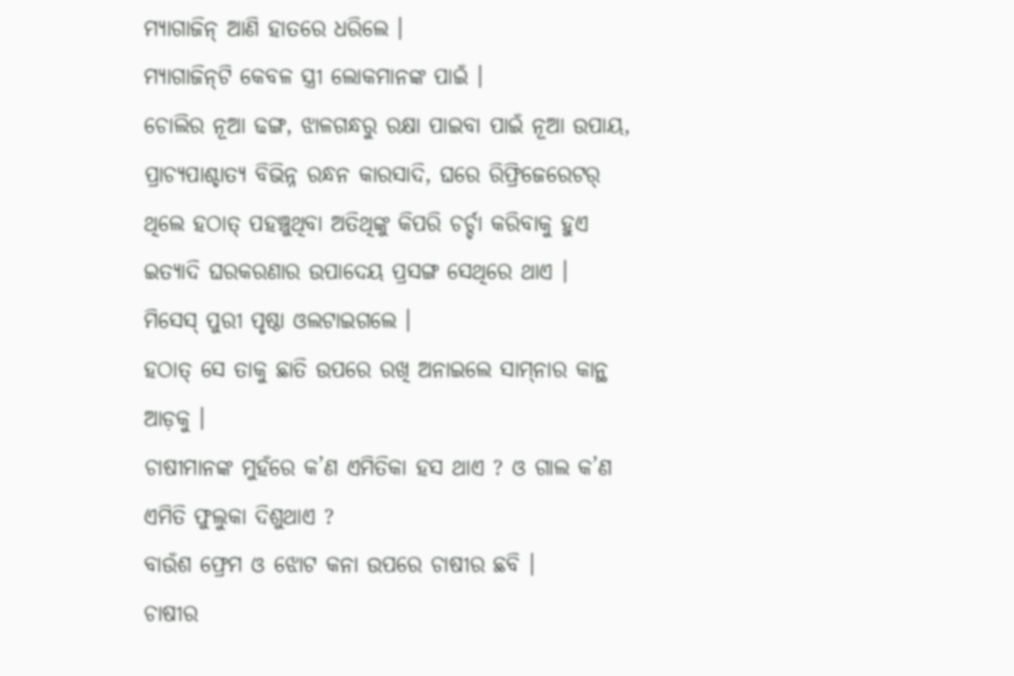ମ୍ୟାଗାଜିନ୍‌ ଆଣି ହାତରେ ଧରିଲେ ।
ମ୍ୟାଗାଜିନ୍‌ଟି କେବଳ ସ୍ତ୍ରୀ ଲୋକମାନଙ୍କ ପାଇଁ ।
ଚୋଲିର ନୂଆ ଢଙ୍ଗ, ଝାଳଗନ୍ଧରୁ ରକ୍ଷା ପାଇବା ପାଇଁ ନୂଆ ଉପାୟ, ପ୍ରାଚ୍ୟପାଶ୍ଚାତ୍ୟ ବିଭିନ୍ନ ରନ୍ଧନ କାରସାଦି, ଘରେ ରିଫ୍ରିଜେରେଟର୍‌ ଥିଲେ ହଠାତ୍‌ ପହଞ୍ଚୁଥିବା ଅତିଥିଙ୍କୁ କିପରି ଚର୍ଚ୍ଚା କରିବାକୁ ହୁଏ ଇତ୍ୟାଦି ଘରକରଣାର ଉପାଦେୟ ପ୍ରସଙ୍ଗ ସେଥିରେ ଥାଏ ।
ମିସେସ୍‌ ପୁରୀ ପୃଷ୍ଠା ଓଲଟାଇଗଲେ ।
ହଠାତ୍‌ ସେ ତାକୁ ଛାତି ଉପରେ ରଖି ଅନାଇଲେ ସାମ୍‌ନାର କାନ୍ଥ ଆଡ଼କୁ ।
ଚାଷୀମାନଙ୍କ ମୁହଁରେ କ’ଣ ଏମିତିକା ହସ ଥାଏ ? ଓ ଗାଲ କ’ଣ ଏମିତି ଫୁଲୁକା ଦିଶୁଥାଏ ?
ବାଉଁଶ ଫ୍ରେମ ଓ ଝୋଟ କନା ଉପରେ ଚାଷୀର ଛବି ।
ଚାଷୀର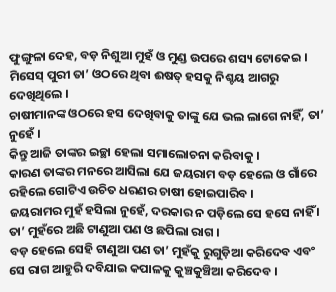ଫୁଙ୍ଗୁଳା ଦେହ, ବଡ଼ ନିଶୁଆ ମୁହଁ ଓ ମୁଣ୍ଡ ଉପରେ ଶସ୍ୟ ଟୋକେଇ ।
ମିସେସ୍‌ ପୁରୀ ତା’ ଓଠରେ ଥିବା ଈଷତ୍‌ ହସକୁ ନିଶ୍ଚୟ ଆଗରୁ ଦେଖିଥିଲେ ।
ଚାଷୀମାନଙ୍କ ଓଠରେ ହସ ଦେଖିବାକୁ ତାଙ୍କୁ ଯେ ଭଲ ଲାଗେ ନାହିଁ, ତା’ ନୁହେଁ ।
କିନ୍ତୁ ଆଜି ତାଙ୍କର ଇଚ୍ଛା ହେଲା ସମାଲୋଚନା କରିବାକୁ ।
କାରଣ ତାଙ୍କର ମନରେ ଆସିଲା ଯେ ଜୟରାମ ବଡ଼ ହେଲେ ଓ ଗାଁରେ ରହିଲେ ଗୋଟିଏ ଉଚିତ ଧରଣର ଚାଷୀ ହୋଇପାରିବ ।
ଜୟରାମର ମୁହଁ ହସିଲା ନୁହେଁ, ଦରକାର ନ ପଡ଼ିଲେ ସେ ହସେ ନାହିଁ ।
ତା’ ମୁହଁରେ ଅଛି ଟାଣୁଆ ପଣ ଓ ଛପିଲା ରାଗ ।
ବଡ଼ ହେଲେ ସେହି ଟାଣୁଆ ପଣ ତା’ ମୁହଁକୁ ରୁଗୁଡ଼ିଆ କରିଦେବ ଏବଂ ସେ ରାଗ ଆହୁରି ଦବିଯାଇ କପାଳକୁ କୁଞ୍ଚକୁଞ୍ଚିଆ କରିଦେବ ।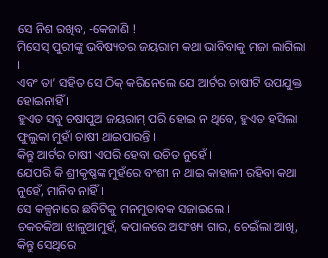ସେ ନିଶ ରଖିବ, -କେଜାଣି !
ମିସେସ୍‌ ପୁରୀଙ୍କୁ ଭବିଷ୍ୟତର ଜୟରାମ କଥା ଭାବିବାକୁ ମଜା ଲାଗିଲା ।
ଏବଂ ତା’ ସହିତ ସେ ଠିକ୍‌ କରିନେଲେ ଯେ ଆର୍ଟର ଚାଷୀଟି ଉପଯୁକ୍ତ ହୋଇନାହିଁ ।
ହୁଏତ ସବୁ ଚଷାପୁଅ ଜୟରାମ୍‌ ପରି ହୋଇ ନ ଥିବେ, ହୁଏତ ହସିଲା ଫୁଲୁକା ମୁହାଁ ଚାଷୀ ଥାଇପାରନ୍ତି ।
କିନ୍ତୁ ଆର୍ଟର ଚାଷୀ ଏପରି ହେବା ଉଚିତ ନୁହେଁ ।
ଯେପରି କି ଶ୍ରୀକୃଷ୍ଣଙ୍କ ମୁହଁରେ ବଂଶୀ ନ ଥାଇ କାହାଳୀ ରହିବା କଥା ନୁହେଁ, ମାନିବ ନାହିଁ ।
ସେ କଳ୍ପନାରେ ଛବିଟିକୁ ମନମୁତାବକ ସଜାଇଲେ ।
ଚକଚକିଆ ଝାଳୁଆମୁହଁ, କପାଳରେ ଅସଂଖ୍ୟ ଗାର, ଚେଇଁଲା ଆଖି, କିନ୍ତୁ ସେଥିରେ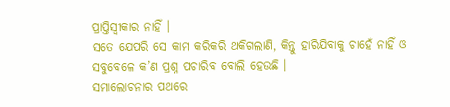ପ୍ରାପ୍ତିସ୍ବୀକାର ନାହିଁ ।
ସତେ ଯେପରି ସେ କାମ କରିକରି ଥକିଗଲାଣି, କିନ୍ତୁ ହାରିଯିବାକୁ ଚାହେଁ ନାହିଁ ଓ ସବୁବେଳେ କ’ଣ ପ୍ରଶ୍ନ ପଚାରିବ ବୋଲି ହେଉଛି ।
ସମାଲୋଚନାର ପଥରେ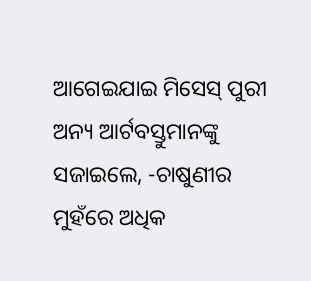ଆଗେଇଯାଇ ମିସେସ୍‌ ପୁରୀ ଅନ୍ୟ ଆର୍ଟବସ୍ତୁମାନଙ୍କୁ ସଜାଇଲେ, -ଚାଷୁଣୀର ମୁହଁରେ ଅଧିକ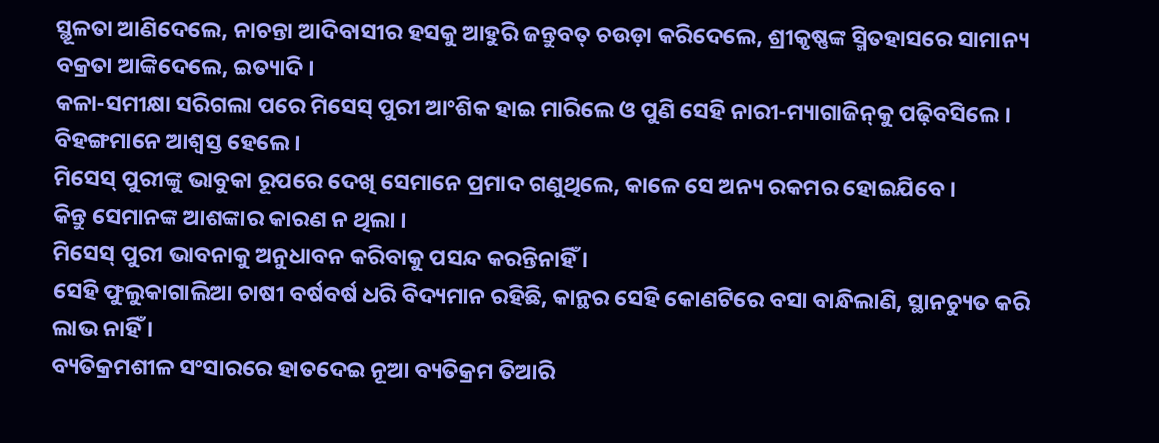ସ୍ଥୂଳତା ଆଣିଦେଲେ, ନାଚନ୍ତା ଆଦିବାସୀର ହସକୁ ଆହୁରି ଜନ୍ତୁବତ୍‌ ଚଉଡ଼ା କରିଦେଲେ, ଶ୍ରୀକୃଷ୍ଣଙ୍କ ସ୍ମିତହାସରେ ସାମାନ୍ୟ ବକ୍ରତା ଆଙ୍କିଦେଲେ, ଇତ୍ୟାଦି ।
କଳା-ସମୀକ୍ଷା ସରିଗଲା ପରେ ମିସେସ୍‌ ପୁରୀ ଆଂଶିକ ହାଇ ମାରିଲେ ଓ ପୁଣି ସେହି ନାରୀ-ମ୍ୟାଗାଜିନ୍‌କୁ ପଢ଼ିବସିଲେ ।
ବିହଙ୍ଗମାନେ ଆଶ୍ବସ୍ତ ହେଲେ ।
ମିସେସ୍‌ ପୁରୀଙ୍କୁ ଭାବୁକା ରୂପରେ ଦେଖି ସେମାନେ ପ୍ରମାଦ ଗଣୁଥିଲେ, କାଳେ ସେ ଅନ୍ୟ ରକମର ହୋଇଯିବେ ।
କିନ୍ତୁ ସେମାନଙ୍କ ଆଶଙ୍କାର କାରଣ ନ ଥିଲା ।
ମିସେସ୍‌ ପୁରୀ ଭାବନାକୁ ଅନୁଧାବନ କରିବାକୁ ପସନ୍ଦ କରନ୍ତିନାହିଁ ।
ସେହି ଫୁଲୁକାଗାଲିଆ ଚାଷୀ ବର୍ଷବର୍ଷ ଧରି ବିଦ୍ୟମାନ ରହିଛି, କାନ୍ଥର ସେହି କୋଣଟିରେ ବସା ବାନ୍ଧିଲାଣି, ସ୍ଥାନଚ୍ୟୁତ କରି ଲାଭ ନାହିଁ ।
ବ୍ୟତିକ୍ରମଶୀଳ ସଂସାରରେ ହାତଦେଇ ନୂଆ ବ୍ୟତିକ୍ରମ ତିଆରି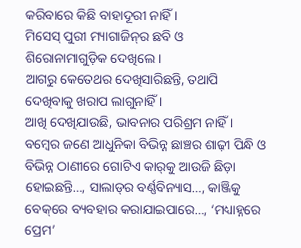କରିବାରେ କିଛି ବାହାଦୂରୀ ନାହିଁ ।
ମିସେସ୍‌ ପୁରୀ ମ୍ୟାଗାଜିନ୍‌ର ଛବି ଓ ଶିରୋନାମାଗୁଡ଼ିକ ଦେଖିଲେ ।
ଆଗରୁ କେତେଥର ଦେଖିସାରିଛନ୍ତି, ତଥାପି ଦେଖିବାକୁ ଖରାପ ଲାଗୁନାହିଁ ।
ଆଖି ଦେଖିଯାଉଛି, ଭାବନାର ପରିଶ୍ରମ ନାହିଁ ।
ବମ୍ବେର ଜଣେ ଆଧୁନିକା ବିଭିନ୍ନ ଛାଞ୍ଚର ଶାଢ଼ୀ ପିନ୍ଧି ଓ ବିଭିନ୍ନ ଠାଣୀରେ ଗୋଟିଏ କାର୍‌କୁ ଆଉଜି ଛିଡ଼ା ହୋଇଛନ୍ତି…, ସାଲାଡ୍‌ର ବର୍ଣ୍ଣବିନ୍ୟାସ…, କାଞ୍ଜିକୁ ବେକ୍‌ରେ ବ୍ୟବହାର କରାଯାଇପାରେ…, ‘ମଧ୍ୟାହ୍ନରେ ପ୍ରେମ’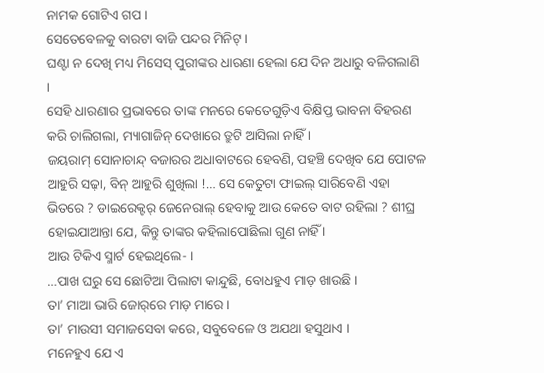ନାମକ ଗୋଟିଏ ଗପ ।
ସେତେବେଳକୁ ବାରଟା ବାଜି ପନ୍ଦର ମିନିଟ୍‌ ।
ଘଣ୍ଟା ନ ଦେଖି ମଧ୍ୟ ମିସେସ୍‌ ପୁରୀଙ୍କର ଧାରଣା ହେଲା ଯେ ଦିନ ଅଧାରୁ ବଳିଗଲାଣି ।
ସେହି ଧାରଣାର ପ୍ରଭାବରେ ତାଙ୍କ ମନରେ କେତେଗୁଡ଼ିଏ ବିକ୍ଷିପ୍ତ ଭାବନା ବିହରଣ କରି ଚାଲିଗଲା, ମ୍ୟାଗାଜିନ୍‌ ଦେଖାରେ ତ୍ରୁଟି ଆସିଲା ନାହିଁ ।
ଜୟରାମ୍‌ ସୋନାଚାନ୍ଦ୍‌ ବଜାରର ଅଧାବାଟରେ ହେବଣି, ପହଞ୍ଚି ଦେଖିବ ଯେ ପୋଟଳ ଆହୁରି ସଢ଼ା, ବିନ୍‌ ଆହୁରି ଶୁଖିଲା !… ସେ କେତୁଟା ଫାଇଲ୍‌ ସାରିବେଣି ଏହା ଭିତରେ ? ଡାଇରେକ୍ଟର୍‌ ଜେନେରାଲ୍‌ ହେବାକୁ ଆଉ କେତେ ବାଟ ରହିଲା ? ଶୀଘ୍ର ହୋଇଯାଆନ୍ତା ଯେ, କିନ୍ତୁ ତାଙ୍କର କହିଲାପୋଛିଲା ଗୁଣ ନାହିଁ ।
ଆଉ ଟିକିଏ ସ୍ମାର୍ଟ ହେଇଥିଲେ- ।
…ପାଖ ଘରୁ ସେ ଛୋଟିଆ ପିଲାଟା କାନ୍ଦୁଛି, ବୋଧହୁଏ ମାଡ଼ ଖାଉଛି ।
ତା’ ମାଆ ଭାରି ଜୋର୍‌ରେ ମାଡ଼ ମାରେ ।
ତା’ ମାଉସୀ ସମାଜସେବା କରେ, ସବୁବେଳେ ଓ ଅଯଥା ହସୁଥାଏ ।
ମନେହୁଏ ଯେ ଏ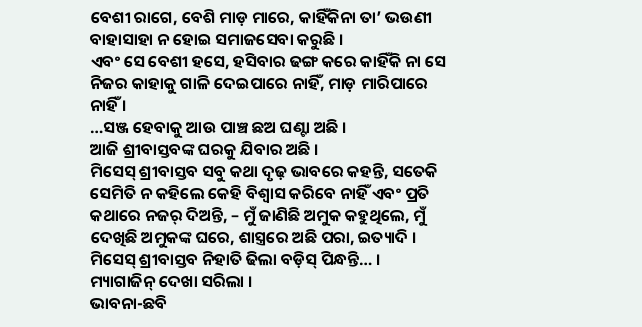ବେଶୀ ରାଗେ, ବେଶି ମାଡ଼ ମାରେ, କାହିଁକିନା ତା’ ଭଉଣୀ ବାହାସାହା ନ ହୋଇ ସମାଜସେବା କରୁଛି ।
ଏବଂ ସେ ବେଶୀ ହସେ, ହସିବାର ଢଙ୍ଗ କରେ କାହିଁକି ନା ସେ ନିଜର କାହାକୁ ଗାଳି ଦେଇପାରେ ନାହିଁ, ମାଡ଼ ମାରିପାରେ ନାହିଁ ।
…ସଞ୍ଜ ହେବାକୁ ଆଉ ପାଞ୍ଚ ଛଅ ଘଣ୍ଟା ଅଛି ।
ଆଜି ଶ୍ରୀବାସ୍ତବଙ୍କ ଘରକୁ ଯିବାର ଅଛି ।
ମିସେସ୍‌ ଶ୍ରୀବାସ୍ତବ ସବୁ କଥା ଦୃଢ଼ ଭାବରେ କହନ୍ତି, ସତେକି ସେମିତି ନ କହିଲେ କେହି ବିଶ୍ବାସ କରିବେ ନାହିଁ ଏବଂ ପ୍ରତି କଥାରେ ନଜର୍‌ ଦିଅନ୍ତି, – ମୁଁ ଜାଣିଛି ଅମୁକ କହୁଥିଲେ, ମୁଁ ଦେଖିଛି ଅମୁକଙ୍କ ଘରେ, ଶାସ୍ତ୍ରରେ ଅଛି ପରା, ଇତ୍ୟାଦି ।
ମିସେସ୍‌ ଶ୍ରୀବାସ୍ତବ ନିହାତି ଢିଲା ବଡ଼ିସ୍‌ ପିନ୍ଧନ୍ତି… ।
ମ୍ୟାଗାଜିନ୍‌ ଦେଖା ସରିଲା ।
ଭାବନା-ଛବି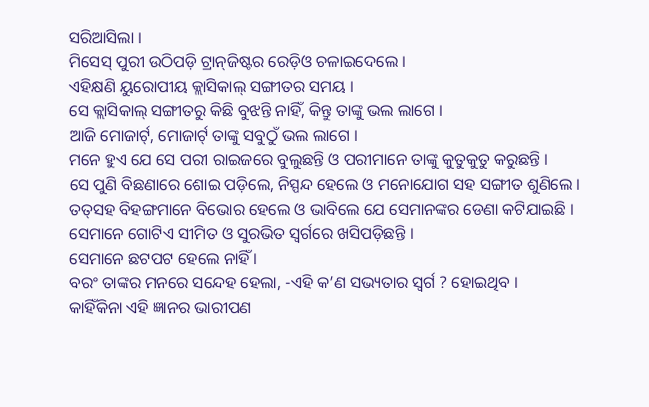ସରିଆସିଲା ।
ମିସେସ୍‌ ପୁରୀ ଉଠିପଡ଼ି ଟ୍ରାନ୍‌ଜିଷ୍ଟର ରେଡ଼ିଓ ଚଳାଇଦେଲେ ।
ଏହିକ୍ଷଣି ୟୁରୋପୀୟ କ୍ଲାସିକାଲ୍‌ ସଙ୍ଗୀତର ସମୟ ।
ସେ କ୍ଲାସିକାଲ୍‌ ସଙ୍ଗୀତରୁ କିଛି ବୁଝନ୍ତି ନାହିଁ, କିନ୍ତୁ ତାଙ୍କୁ ଭଲ ଲାଗେ ।
ଆଜି ମୋଜାର୍ଟ୍‌, ମୋଜାର୍ଟ୍‌ ତାଙ୍କୁ ସବୁଠୁଁ ଭଲ ଲାଗେ ।
ମନେ ହୁଏ ଯେ ସେ ପରୀ ରାଇଜରେ ବୁଲୁଛନ୍ତି ଓ ପରୀମାନେ ତାଙ୍କୁ କୁତୁକୁତୁ କରୁଛନ୍ତି ।
ସେ ପୁଣି ବିଛଣାରେ ଶୋଇ ପଡ଼ିଲେ, ନିସ୍ପନ୍ଦ ହେଲେ ଓ ମନୋଯୋଗ ସହ ସଙ୍ଗୀତ ଶୁଣିଲେ ।
ତତ୍‌ସହ ବିହଙ୍ଗମାନେ ବିଭୋର ହେଲେ ଓ ଭାବିଲେ ଯେ ସେମାନଙ୍କର ଡେଣା କଟିଯାଇଛି ।
ସେମାନେ ଗୋଟିଏ ସୀମିତ ଓ ସୁରଭିତ ସ୍ବର୍ଗରେ ଖସିପଡ଼ିଛନ୍ତି ।
ସେମାନେ ଛଟପଟ ହେଲେ ନାହିଁ ।
ବରଂ ତାଙ୍କର ମନରେ ସନ୍ଦେହ ହେଲା, -ଏହି କ’ଣ ସଭ୍ୟତାର ସ୍ବର୍ଗ ? ହୋଇଥିବ ।
କାହିଁକିନା ଏହି ଜ୍ଞାନର ଭାରୀପଣ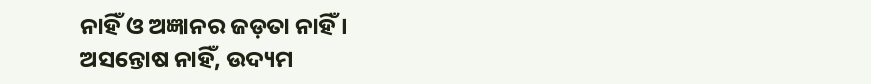ନାହିଁ ଓ ଅଜ୍ଞାନର ଜଡ଼ତା ନାହିଁ ।
ଅସନ୍ତୋଷ ନାହିଁ, ଉଦ୍ୟମ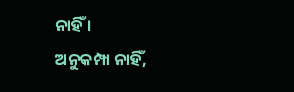ନାହିଁ ।
ଅନୁକମ୍ପା ନାହିଁ,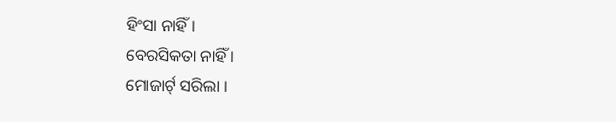ହିଂସା ନାହିଁ ।
ବେରସିକତା ନାହିଁ ।
ମୋଜାର୍ଟ୍‌ ସରିଲା ।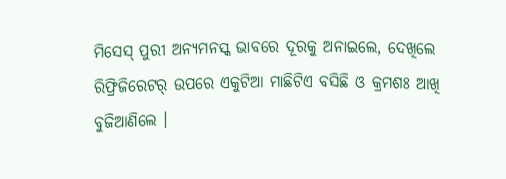ମିସେସ୍‌ ପୁରୀ ଅନ୍ୟମନସ୍କ ଭାବରେ ଦୂରକୁ ଅନାଇଲେ, ଦେଖିଲେ ରିଫ୍ରିଜିରେଟର୍‌ ଉପରେ ଏକୁଟିଆ ମାଛିଟିଏ ବସିଛି ଓ କ୍ରମଶଃ ଆଖି ବୁଜିଆଣିଲେ ।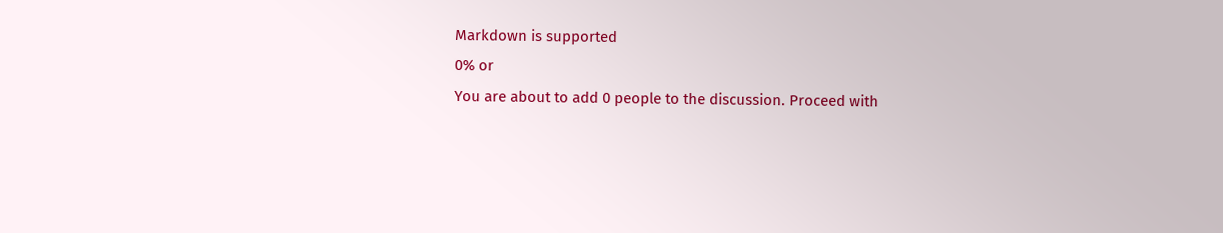Markdown is supported
0% or
You are about to add 0 people to the discussion. Proceed with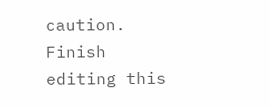caution.
Finish editing this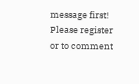message first!
Please register or to comment